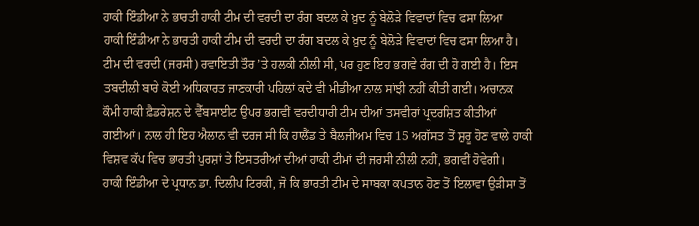ਹਾਕੀ ਇੰਡੀਆ ਨੇ ਭਾਰਤੀ ਹਾਕੀ ਟੀਮ ਦੀ ਵਰਦੀ ਦਾ ਰੰਗ ਬਦਲ ਕੇ ਖ਼ੁਦ ਨੂੰ ਬੇਲੋੜੇ ਵਿਵਾਦਾਂ ਵਿਚ ਫਸਾ ਲਿਆ
ਹਾਕੀ ਇੰਡੀਆ ਨੇ ਭਾਰਤੀ ਹਾਕੀ ਟੀਮ ਦੀ ਵਰਦੀ ਦਾ ਰੰਗ ਬਦਲ ਕੇ ਖ਼ੁਦ ਨੂੰ ਬੇਲੋੜੇ ਵਿਵਾਦਾਂ ਵਿਚ ਫਸਾ ਲਿਆ ਹੈ। ਟੀਮ ਦੀ ਵਰਦੀ (ਜਰਸੀ) ਰਵਾਇਤੀ ਤੌਰ ’ਤੇ ਹਲਕੀ ਨੀਲੀ ਸੀ, ਪਰ ਹੁਣ ਇਹ ਭਗਵੇ ਰੰਗ ਦੀ ਹੋ ਗਈ ਹੈ। ਇਸ ਤਬਦੀਲੀ ਬਾਰੇ ਕੋਈ ਅਧਿਕਾਰਤ ਜਾਣਕਾਰੀ ਪਹਿਲਾਂ ਕਦੇ ਵੀ ਮੀਡੀਆ ਨਾਲ ਸਾਂਝੀ ਨਹੀਂ ਕੀਤੀ ਗਈ। ਅਚਾਨਕ ਕੌਮੀ ਹਾਕੀ ਫ਼ੈਡਰੇਸ਼ਨ ਦੇ ਵੈੱਬਸਾਈਟ ਉਪਰ ਭਗਵੀਂ ਵਰਦੀਧਾਰੀ ਟੀਮ ਦੀਆਂ ਤਸਵੀਰਾਂ ਪ੍ਰਦਰਸ਼ਿਤ ਕੀਤੀਆਂ ਗਈਆਂ। ਨਾਲ ਹੀ ਇਹ ਐਲਾਨ ਵੀ ਦਰਜ ਸੀ ਕਿ ਹਾਲੈਂਡ ਤੇ ਬੈਲਜੀਅਮ ਵਿਚ 15 ਅਗੱਸਤ ਤੋਂ ਸ਼ੁਰੂ ਹੋਣ ਵਾਲੇ ਹਾਕੀ ਵਿਸ਼ਵ ਕੱਪ ਵਿਚ ਭਾਰਤੀ ਪੁਰਸ਼ਾਂ ਤੇ ਇਸਤਰੀਆਂ ਦੀਆਂ ਹਾਕੀ ਟੀਮਾਂ ਦੀ ਜਰਸੀ ਨੀਲੀ ਨਹੀਂ, ਭਗਵੀਂ ਹੋਵੇਗੀ।
ਹਾਕੀ ਇੰਡੀਆ ਦੇ ਪ੍ਰਧਾਨ ਡਾ. ਦਿਲੀਪ ਟਿਰਕੀ, ਜੋ ਕਿ ਭਾਰਤੀ ਟੀਮ ਦੇ ਸਾਬਕਾ ਕਪਤਾਨ ਹੋਣ ਤੋਂ ਇਲਾਵਾ ਉੜੀਸਾ ਤੋਂ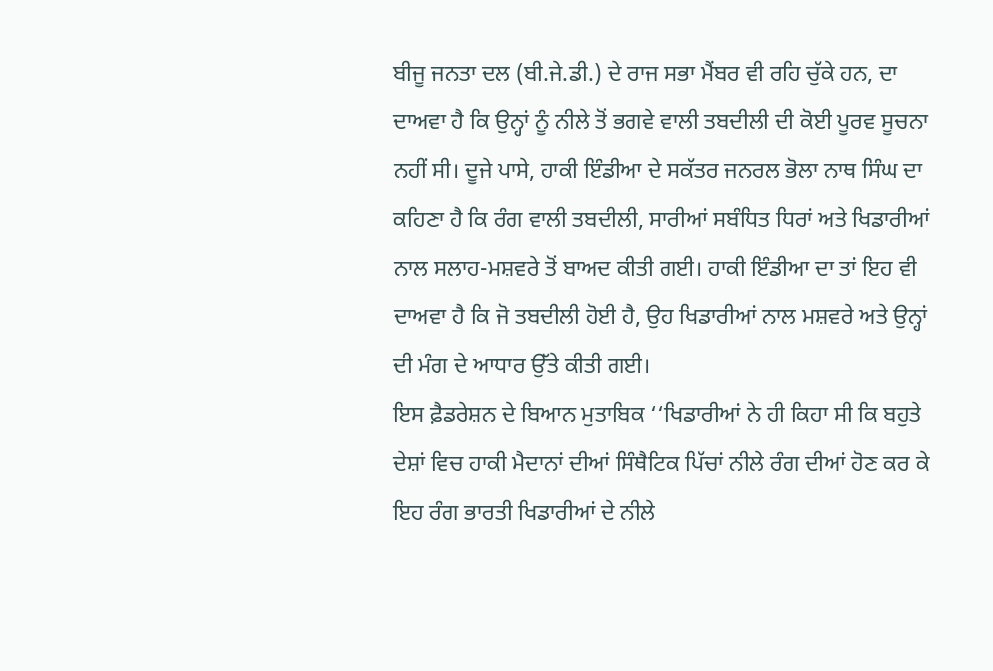ਬੀਜੂ ਜਨਤਾ ਦਲ (ਬੀ.ਜੇ.ਡੀ.) ਦੇ ਰਾਜ ਸਭਾ ਮੈਂਬਰ ਵੀ ਰਹਿ ਚੁੱਕੇ ਹਨ, ਦਾ ਦਾਅਵਾ ਹੈ ਕਿ ਉਨ੍ਹਾਂ ਨੂੰ ਨੀਲੇ ਤੋਂ ਭਗਵੇ ਵਾਲੀ ਤਬਦੀਲੀ ਦੀ ਕੋਈ ਪੂਰਵ ਸੂਚਨਾ ਨਹੀਂ ਸੀ। ਦੂਜੇ ਪਾਸੇ, ਹਾਕੀ ਇੰਡੀਆ ਦੇ ਸਕੱਤਰ ਜਨਰਲ ਭੋਲਾ ਨਾਥ ਸਿੰਘ ਦਾ ਕਹਿਣਾ ਹੈ ਕਿ ਰੰਗ ਵਾਲੀ ਤਬਦੀਲੀ, ਸਾਰੀਆਂ ਸਬੰਧਿਤ ਧਿਰਾਂ ਅਤੇ ਖਿਡਾਰੀਆਂ ਨਾਲ ਸਲਾਹ-ਮਸ਼ਵਰੇ ਤੋਂ ਬਾਅਦ ਕੀਤੀ ਗਈ। ਹਾਕੀ ਇੰਡੀਆ ਦਾ ਤਾਂ ਇਹ ਵੀ ਦਾਅਵਾ ਹੈ ਕਿ ਜੋ ਤਬਦੀਲੀ ਹੋਈ ਹੈ, ਉਹ ਖਿਡਾਰੀਆਂ ਨਾਲ ਮਸ਼ਵਰੇ ਅਤੇ ਉਨ੍ਹਾਂ ਦੀ ਮੰਗ ਦੇ ਆਧਾਰ ਉੱਤੇ ਕੀਤੀ ਗਈ।
ਇਸ ਫ਼ੈਡਰੇਸ਼ਨ ਦੇ ਬਿਆਨ ਮੁਤਾਬਿਕ ‘‘ਖਿਡਾਰੀਆਂ ਨੇ ਹੀ ਕਿਹਾ ਸੀ ਕਿ ਬਹੁਤੇ ਦੇਸ਼ਾਂ ਵਿਚ ਹਾਕੀ ਮੈਦਾਨਾਂ ਦੀਆਂ ਸਿੰਥੈਟਿਕ ਪਿੱਚਾਂ ਨੀਲੇ ਰੰਗ ਦੀਆਂ ਹੋਣ ਕਰ ਕੇ ਇਹ ਰੰਗ ਭਾਰਤੀ ਖਿਡਾਰੀਆਂ ਦੇ ਨੀਲੇ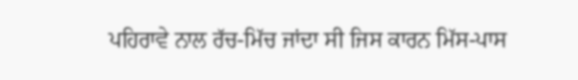ਪਹਿਰਾਵੇ ਨਾਲ ਰੱਚ-ਮਿੱਚ ਜਾਂਦਾ ਸੀ ਜਿਸ ਕਾਰਨ ਮਿੱਸ-ਪਾਸ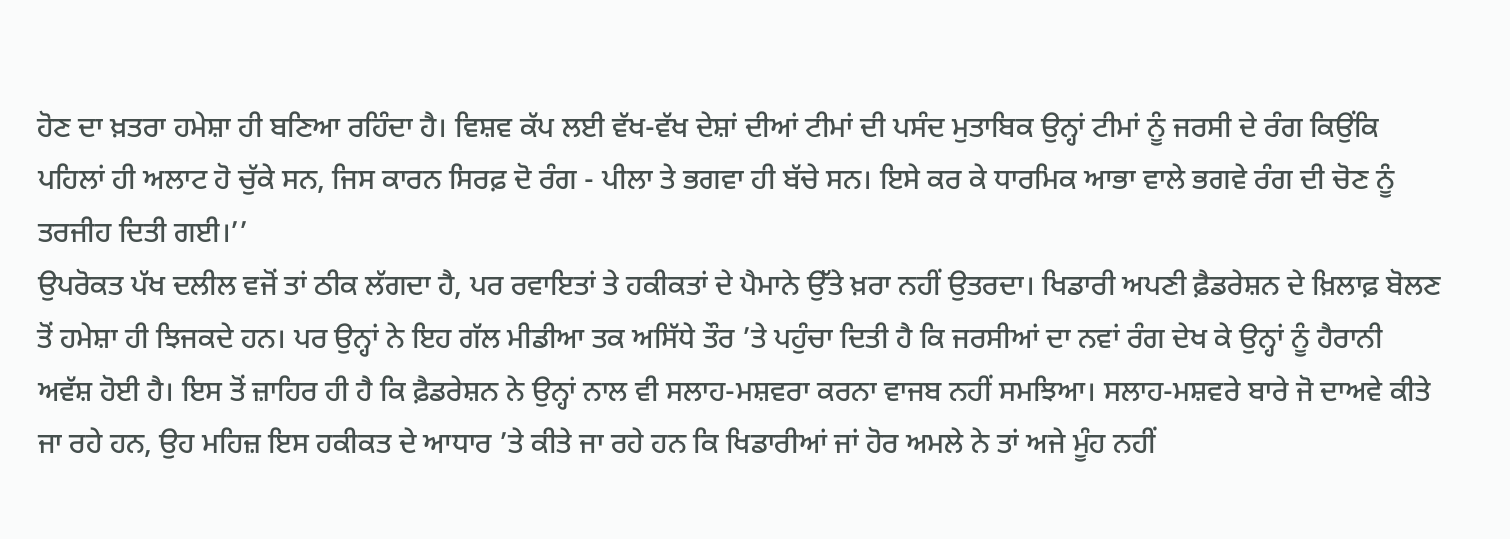ਹੋਣ ਦਾ ਖ਼ਤਰਾ ਹਮੇਸ਼ਾ ਹੀ ਬਣਿਆ ਰਹਿੰਦਾ ਹੈ। ਵਿਸ਼ਵ ਕੱਪ ਲਈ ਵੱਖ-ਵੱਖ ਦੇਸ਼ਾਂ ਦੀਆਂ ਟੀਮਾਂ ਦੀ ਪਸੰਦ ਮੁਤਾਬਿਕ ਉਨ੍ਹਾਂ ਟੀਮਾਂ ਨੂੰ ਜਰਸੀ ਦੇ ਰੰਗ ਕਿਉਂਕਿ ਪਹਿਲਾਂ ਹੀ ਅਲਾਟ ਹੋ ਚੁੱਕੇ ਸਨ, ਜਿਸ ਕਾਰਨ ਸਿਰਫ਼ ਦੋ ਰੰਗ - ਪੀਲਾ ਤੇ ਭਗਵਾ ਹੀ ਬੱਚੇ ਸਨ। ਇਸੇ ਕਰ ਕੇ ਧਾਰਮਿਕ ਆਭਾ ਵਾਲੇ ਭਗਵੇ ਰੰਗ ਦੀ ਚੋਣ ਨੂੰ ਤਰਜੀਹ ਦਿਤੀ ਗਈ।’’
ਉਪਰੋਕਤ ਪੱਖ ਦਲੀਲ ਵਜੋਂ ਤਾਂ ਠੀਕ ਲੱਗਦਾ ਹੈ, ਪਰ ਰਵਾਇਤਾਂ ਤੇ ਹਕੀਕਤਾਂ ਦੇ ਪੈਮਾਨੇ ਉੱਤੇ ਖ਼ਰਾ ਨਹੀਂ ਉਤਰਦਾ। ਖਿਡਾਰੀ ਅਪਣੀ ਫ਼ੈਡਰੇਸ਼ਨ ਦੇ ਖ਼ਿਲਾਫ਼ ਬੋਲਣ ਤੋਂ ਹਮੇਸ਼ਾ ਹੀ ਝਿਜਕਦੇ ਹਨ। ਪਰ ਉਨ੍ਹਾਂ ਨੇ ਇਹ ਗੱਲ ਮੀਡੀਆ ਤਕ ਅਸਿੱਧੇ ਤੌਰ ’ਤੇ ਪਹੁੰਚਾ ਦਿਤੀ ਹੈ ਕਿ ਜਰਸੀਆਂ ਦਾ ਨਵਾਂ ਰੰਗ ਦੇਖ ਕੇ ਉਨ੍ਹਾਂ ਨੂੰ ਹੈਰਾਨੀ ਅਵੱਸ਼ ਹੋਈ ਹੈ। ਇਸ ਤੋਂ ਜ਼ਾਹਿਰ ਹੀ ਹੈ ਕਿ ਫ਼ੈਡਰੇਸ਼ਨ ਨੇ ਉਨ੍ਹਾਂ ਨਾਲ ਵੀ ਸਲਾਹ-ਮਸ਼ਵਰਾ ਕਰਨਾ ਵਾਜਬ ਨਹੀਂ ਸਮਝਿਆ। ਸਲਾਹ-ਮਸ਼ਵਰੇ ਬਾਰੇ ਜੋ ਦਾਅਵੇ ਕੀਤੇ ਜਾ ਰਹੇ ਹਨ, ਉਹ ਮਹਿਜ਼ ਇਸ ਹਕੀਕਤ ਦੇ ਆਧਾਰ ’ਤੇ ਕੀਤੇ ਜਾ ਰਹੇ ਹਨ ਕਿ ਖਿਡਾਰੀਆਂ ਜਾਂ ਹੋਰ ਅਮਲੇ ਨੇ ਤਾਂ ਅਜੇ ਮੂੰਹ ਨਹੀਂ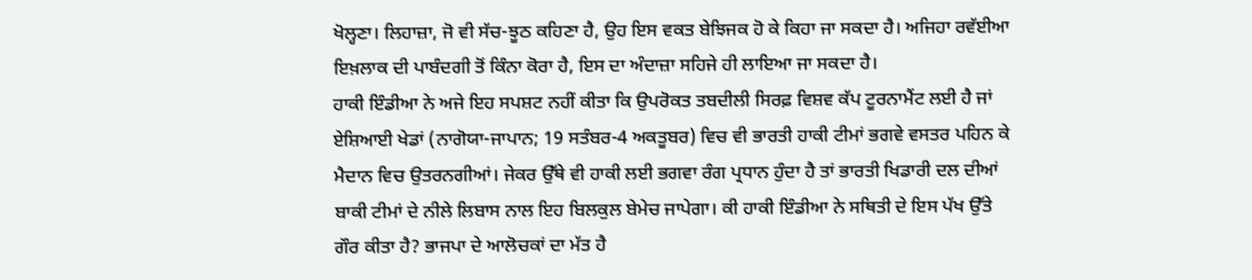ਖੋਲ੍ਹਣਾ। ਲਿਹਾਜ਼ਾ, ਜੋ ਵੀ ਸੱਚ-ਝੂਠ ਕਹਿਣਾ ਹੈ, ਉਹ ਇਸ ਵਕਤ ਬੇਝਿਜਕ ਹੋ ਕੇ ਕਿਹਾ ਜਾ ਸਕਦਾ ਹੈ। ਅਜਿਹਾ ਰਵੱਈਆ ਇਖ਼ਲਾਕ ਦੀ ਪਾਬੰਦਗੀ ਤੋਂ ਕਿੰਨਾ ਕੋਰਾ ਹੈ, ਇਸ ਦਾ ਅੰਦਾਜ਼ਾ ਸਹਿਜੇ ਹੀ ਲਾਇਆ ਜਾ ਸਕਦਾ ਹੈ।
ਹਾਕੀ ਇੰਡੀਆ ਨੇ ਅਜੇ ਇਹ ਸਪਸ਼ਟ ਨਹੀਂ ਕੀਤਾ ਕਿ ਉਪਰੋਕਤ ਤਬਦੀਲੀ ਸਿਰਫ਼ ਵਿਸ਼ਵ ਕੱਪ ਟੂਰਨਾਮੈਂਟ ਲਈ ਹੈ ਜਾਂ ਏਸ਼ਿਆਈ ਖੇਡਾਂ (ਨਾਗੋਯਾ-ਜਾਪਾਨ; 19 ਸਤੰਬਰ-4 ਅਕਤੂਬਰ) ਵਿਚ ਵੀ ਭਾਰਤੀ ਹਾਕੀ ਟੀਮਾਂ ਭਗਵੇ ਵਸਤਰ ਪਹਿਨ ਕੇ ਮੈਦਾਨ ਵਿਚ ਉਤਰਨਗੀਆਂ। ਜੇਕਰ ਉੱਥੇ ਵੀ ਹਾਕੀ ਲਈ ਭਗਵਾ ਰੰਗ ਪ੍ਰਧਾਨ ਹੁੰਦਾ ਹੈ ਤਾਂ ਭਾਰਤੀ ਖਿਡਾਰੀ ਦਲ ਦੀਆਂ ਬਾਕੀ ਟੀਮਾਂ ਦੇ ਨੀਲੇ ਲਿਬਾਸ ਨਾਲ ਇਹ ਬਿਲਕੁਲ ਬੇਮੇਚ ਜਾਪੇਗਾ। ਕੀ ਹਾਕੀ ਇੰਡੀਆ ਨੇ ਸਥਿਤੀ ਦੇ ਇਸ ਪੱਖ ਉੱਤੇ ਗੌਰ ਕੀਤਾ ਹੈ? ਭਾਜਪਾ ਦੇ ਆਲੋਚਕਾਂ ਦਾ ਮੱਤ ਹੈ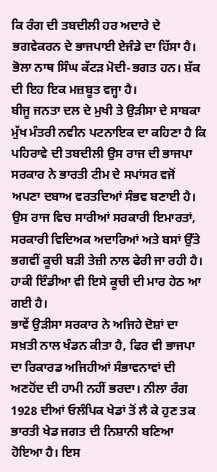ਕਿ ਰੰਗ ਦੀ ਤਬਦੀਲੀ ਹਰ ਅਦਾਰੇ ਦੇ ਭਗਵੇਕਰਨ ਦੇ ਭਾਜਪਾਈ ਏਜੰਡੇ ਦਾ ਹਿੱਸਾ ਹੈ। ਭੋਲਾ ਨਾਥ ਸਿੰਘ ਕੱਟੜ ਮੋਦੀ-ਭਗਤ ਹਨ। ਸ਼ੱਕ ਦੀ ਇਹ ਇਕ ਮਜ਼ਬੂਤ ਵਜ੍ਹਾ ਹੈ।
ਬੀਜੂ ਜਨਤਾ ਦਲ ਦੇ ਮੁਖੀ ਤੇ ਉੜੀਸਾ ਦੇ ਸਾਬਕਾ ਮੁੱਖ ਮੰਤਰੀ ਨਵੀਨ ਪਟਨਾਇਕ ਦਾ ਕਹਿਣਾ ਹੈ ਕਿ ਪਹਿਰਾਵੇ ਦੀ ਤਬਦੀਲੀ ਉਸ ਰਾਜ ਦੀ ਭਾਜਪਾ ਸਰਕਾਰ ਨੇ ਭਾਰਤੀ ਟੀਮ ਦੇ ਸਪਾਂਸਰ ਵਜੋਂ ਅਪਣਾ ਦਬਾਅ ਵਰਤਦਿਆਂ ਸੰਭਵ ਬਣਾਈ ਹੈ। ਉਸ ਰਾਜ ਵਿਚ ਸਾਰੀਆਂ ਸਰਕਾਰੀ ਇਮਾਰਤਾਂ, ਸਰਕਾਰੀ ਵਿਦਿਅਕ ਅਦਾਰਿਆਂ ਅਤੇ ਬਸਾਂ ਉੱਤੇ ਭਗਵੀਂ ਕੂਚੀ ਬੜੀ ਤੇਜ਼ੀ ਨਾਲ ਫੇਰੀ ਜਾ ਰਹੀ ਹੈ। ਹਾਕੀ ਇੰਡੀਆ ਵੀ ਇਸੇ ਕੂਚੀ ਦੀ ਮਾਰ ਹੇਠ ਆ ਗਈ ਹੈ।
ਭਾਵੇਂ ਉੜੀਸਾ ਸਰਕਾਰ ਨੇ ਅਜਿਹੇ ਦੋਸ਼ਾਂ ਦਾ ਸਖ਼ਤੀ ਨਾਲ ਖੰਡਨ ਕੀਤਾ ਹੈ, ਫਿਰ ਵੀ ਭਾਜਪਾ ਦਾ ਰਿਕਾਰਡ ਅਜਿਹੀਆਂ ਸੰਭਾਵਨਾਵਾਂ ਦੀ ਅਣਹੋਂਦ ਦੀ ਹਾਮੀ ਨਹੀਂ ਭਰਦਾ। ਨੀਲਾ ਰੰਗ 1928 ਦੀਆਂ ਓਲੰਪਿਕ ਖੇਡਾਂ ਤੋਂ ਲੈ ਕੇ ਹੁਣ ਤਕ ਭਾਰਤੀ ਖੇਡ ਜਗਤ ਦੀ ਨਿਸ਼ਾਨੀ ਬਣਿਆ ਹੋਇਆ ਹੈ। ਇਸ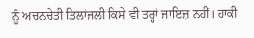ਨੂੰ ਅਚਨਚੇਤੀ ਤਿਲਾਂਜਲੀ ਕਿਸੇ ਵੀ ਤਰ੍ਹਾਂ ਜਾਇਜ਼ ਨਹੀਂ। ਹਾਕੀ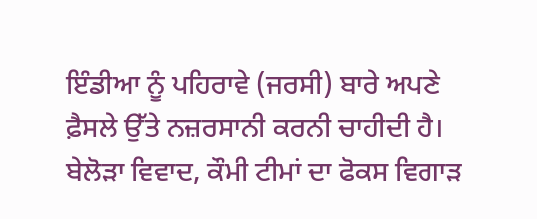ਇੰਡੀਆ ਨੂੰ ਪਹਿਰਾਵੇ (ਜਰਸੀ) ਬਾਰੇ ਅਪਣੇ ਫ਼ੈਸਲੇ ਉੱਤੇ ਨਜ਼ਰਸਾਨੀ ਕਰਨੀ ਚਾਹੀਦੀ ਹੈ। ਬੇਲੋੜਾ ਵਿਵਾਦ, ਕੌਮੀ ਟੀਮਾਂ ਦਾ ਫੋਕਸ ਵਿਗਾੜ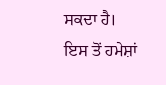ਸਕਦਾ ਹੈ। ਇਸ ਤੋਂ ਹਮੇਸ਼ਾਂ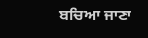ਬਚਿਆ ਜਾਣਾ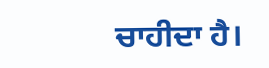ਚਾਹੀਦਾ ਹੈ।